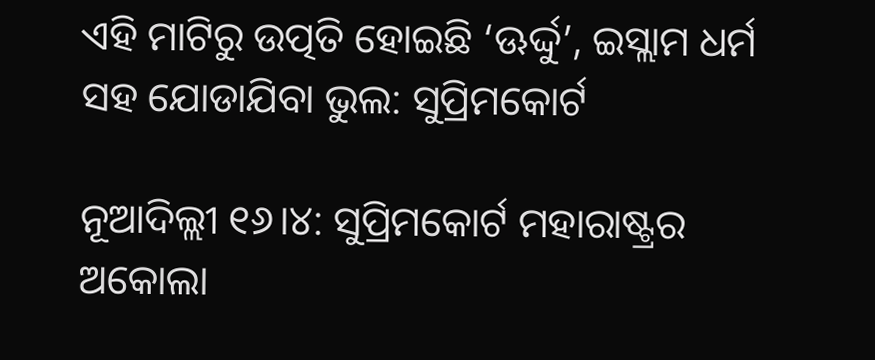ଏହି ମାଟିରୁ ଉତ୍ପତି ହୋଇଛି ‘ଊର୍ଦ୍ଦୁ’, ଇସ୍ଲାମ ଧର୍ମ ସହ ଯୋଡାଯିବା ଭୁଲ: ସୁପ୍ରିମକୋର୍ଟ

ନୂଆଦିଲ୍ଲୀ ୧୬।୪: ସୁପ୍ରିମକୋର୍ଟ ମହାରାଷ୍ଟ୍ରର ଅକୋଲା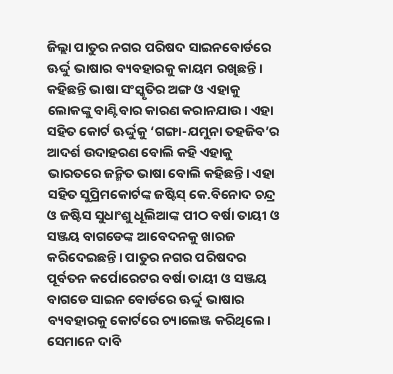ଜିଲ୍ଲା ପାତୁର ନଗର ପରିଷଦ ସାଇନବୋର୍ଡରେ ଊର୍ଦ୍ଦୁ ଭାଷାର ବ୍ୟବହାରକୁ କାୟମ ରଖିଛନ୍ତି। କହିଛନ୍ତି ଭାଷା ସଂସ୍କୃତିର ଅଙ୍ଗ ଓ ଏହାକୁ ଲୋକଙ୍କୁ ବାଣ୍ଟିବାର କାରଣ କରାନଯାଉ। ଏହା ସହିତ କୋର୍ଟ ଊର୍ଦ୍ଦୁକୁ ‘ଗଙ୍ଗା-ଯମୁନା ତହଜିବ’ର ଆଦର୍ଶ ଉଦାହରଣ ବୋଲି କହି ଏହାକୁ ଭାରତରେ ଜନ୍ମିତ ଭାଷା ବୋଲି କହିଛନ୍ତି। ଏହା ସହିତ ସୁପ୍ରିମକୋର୍ଟଙ୍କ ଜଷ୍ଟିସ୍ କେ.ବିନୋଦ ଚନ୍ଦ୍ର ଓ ଜଷ୍ଟିସ ସୁଧାଂଶୁ ଧୂଲିଆଙ୍କ ପୀଠ ବର୍ଷା ତାୟୀ ଓ ସଞ୍ଜୟ ବାଗଡେଙ୍କ ଆବେଦନକୁ ଖାରଜ କରିଦେଇଛନ୍ତି। ପାତୁର ନଗର ପରିଷଦର ପୂର୍ବତନ କର୍ପୋରେଟର ବର୍ଷା ତାୟୀ ଓ ସଞ୍ଜୟ ବାଗଡେ ସାଇନ ବୋର୍ଡରେ ଊର୍ଦ୍ଦୁ ଭାଷାର ବ୍ୟବହାରକୁ କୋର୍ଟରେ ଚ୍ୟାଲେଞ୍ଜ କରିଥିଲେ। ସେମାନେ ଦାବି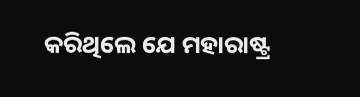କରିଥିଲେ ଯେ ମହାରାଷ୍ଟ୍ର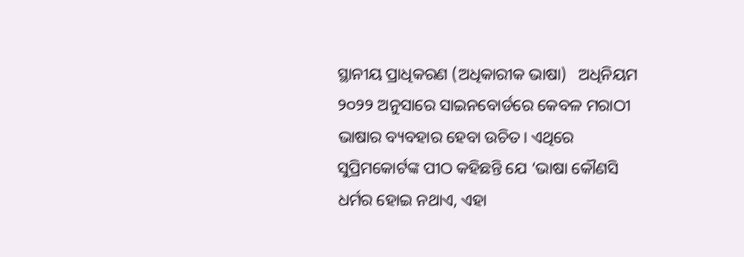ସ୍ଥାନୀୟ ପ୍ରାଧିକରଣ (ଅଧିକାରୀକ ଭାଷା)   ଅଧିନିୟମ ୨୦୨୨ ଅନୁସାରେ ସାଇନବୋର୍ଡରେ କେବଳ ମରାଠୀ ଭାଷାର ବ୍ୟବହାର ହେବା ଉଚିତ। ଏଥିରେ ସୁପ୍ରିମକୋର୍ଟଙ୍କ ପୀଠ କହିଛନ୍ତି ଯେ ‘ଭାଷା କୌଣସି ଧର୍ମର ହୋଇ ନଥାଏ, ଏହା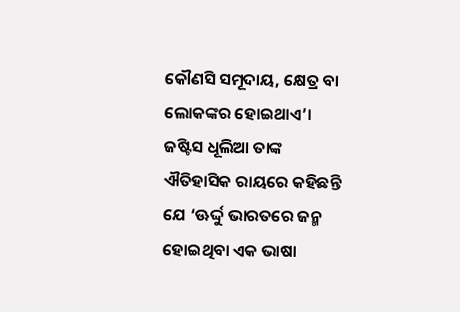କୌଣସି ସମୂଦାୟ, କ୍ଷେତ୍ର ବା ଲୋକଙ୍କର ହୋଇଥାଏ’। ଜଷ୍ଟିସ ଧୂଲିଆ ତାଙ୍କ ଐତିହାସିକ ରାୟରେ କହିଛନ୍ତି ଯେ ‘ଊର୍ଦ୍ଦୁ ଭାରତରେ ଜନ୍ମ ହୋଇଥିବା ଏକ ଭାଷା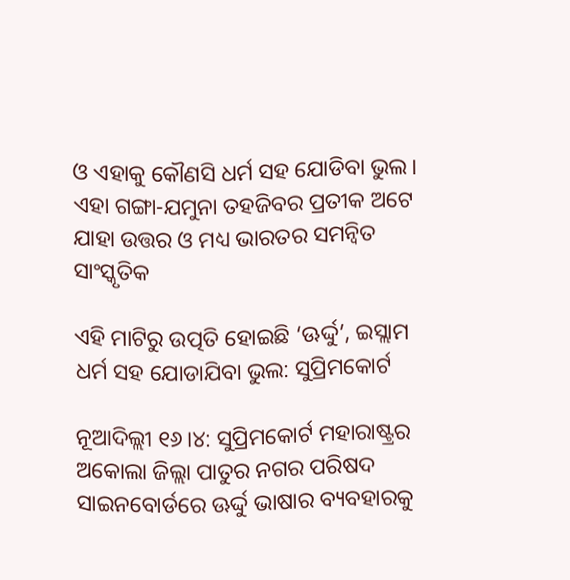ଓ ଏହାକୁ କୌଣସି ଧର୍ମ ସହ ଯୋଡିବା ଭୁଲ। ଏହା ଗଙ୍ଗା-ଯମୁନା ତହଜିବର ପ୍ରତୀକ ଅଟେ ଯାହା ଉତ୍ତର ଓ ମଧ୍ୟ ଭାରତର ସମନ୍ୱିତ ସାଂସ୍କୃତିକ

ଏହି ମାଟିରୁ ଉତ୍ପତି ହୋଇଛି ‘ଊର୍ଦ୍ଦୁ’, ଇସ୍ଲାମ ଧର୍ମ ସହ ଯୋଡାଯିବା ଭୁଲ: ସୁପ୍ରିମକୋର୍ଟ

ନୂଆଦିଲ୍ଲୀ ୧୬।୪: ସୁପ୍ରିମକୋର୍ଟ ମହାରାଷ୍ଟ୍ରର ଅକୋଲା ଜିଲ୍ଲା ପାତୁର ନଗର ପରିଷଦ ସାଇନବୋର୍ଡରେ ଊର୍ଦ୍ଦୁ ଭାଷାର ବ୍ୟବହାରକୁ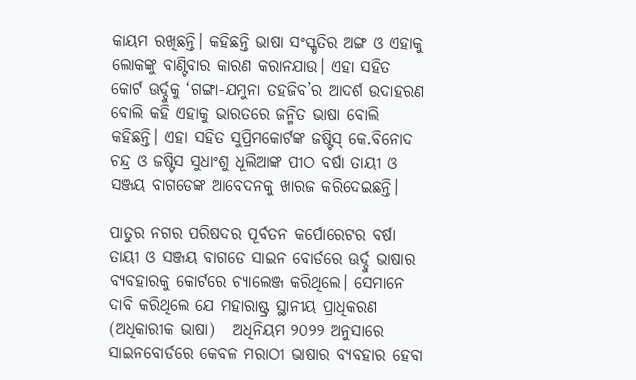କାୟମ ରଖିଛନ୍ତି। କହିଛନ୍ତି ଭାଷା ସଂସ୍କୃତିର ଅଙ୍ଗ ଓ ଏହାକୁ ଲୋକଙ୍କୁ ବାଣ୍ଟିବାର କାରଣ କରାନଯାଉ। ଏହା ସହିତ କୋର୍ଟ ଊର୍ଦ୍ଦୁକୁ ‘ଗଙ୍ଗା-ଯମୁନା ତହଜିବ’ର ଆଦର୍ଶ ଉଦାହରଣ ବୋଲି କହି ଏହାକୁ ଭାରତରେ ଜନ୍ମିତ ଭାଷା ବୋଲି କହିଛନ୍ତି। ଏହା ସହିତ ସୁପ୍ରିମକୋର୍ଟଙ୍କ ଜଷ୍ଟିସ୍ କେ.ବିନୋଦ ଚନ୍ଦ୍ର ଓ ଜଷ୍ଟିସ ସୁଧାଂଶୁ ଧୂଲିଆଙ୍କ ପୀଠ ବର୍ଷା ତାୟୀ ଓ ସଞ୍ଜୟ ବାଗଡେଙ୍କ ଆବେଦନକୁ ଖାରଜ କରିଦେଇଛନ୍ତି।

ପାତୁର ନଗର ପରିଷଦର ପୂର୍ବତନ କର୍ପୋରେଟର ବର୍ଷା ତାୟୀ ଓ ସଞ୍ଜୟ ବାଗଡେ ସାଇନ ବୋର୍ଡରେ ଊର୍ଦ୍ଦୁ ଭାଷାର ବ୍ୟବହାରକୁ କୋର୍ଟରେ ଚ୍ୟାଲେଞ୍ଜ କରିଥିଲେ। ସେମାନେ ଦାବି କରିଥିଲେ ଯେ ମହାରାଷ୍ଟ୍ର ସ୍ଥାନୀୟ ପ୍ରାଧିକରଣ (ଅଧିକାରୀକ ଭାଷା)   ଅଧିନିୟମ ୨୦୨୨ ଅନୁସାରେ ସାଇନବୋର୍ଡରେ କେବଳ ମରାଠୀ ଭାଷାର ବ୍ୟବହାର ହେବା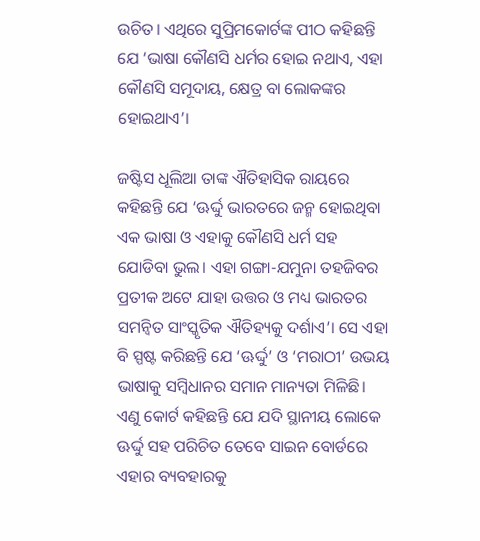ଉଚିତ। ଏଥିରେ ସୁପ୍ରିମକୋର୍ଟଙ୍କ ପୀଠ କହିଛନ୍ତି ଯେ ‘ଭାଷା କୌଣସି ଧର୍ମର ହୋଇ ନଥାଏ, ଏହା କୌଣସି ସମୂଦାୟ, କ୍ଷେତ୍ର ବା ଲୋକଙ୍କର ହୋଇଥାଏ’।

ଜଷ୍ଟିସ ଧୂଲିଆ ତାଙ୍କ ଐତିହାସିକ ରାୟରେ କହିଛନ୍ତି ଯେ ‘ଊର୍ଦ୍ଦୁ ଭାରତରେ ଜନ୍ମ ହୋଇଥିବା ଏକ ଭାଷା ଓ ଏହାକୁ କୌଣସି ଧର୍ମ ସହ ଯୋଡିବା ଭୁଲ। ଏହା ଗଙ୍ଗା-ଯମୁନା ତହଜିବର ପ୍ରତୀକ ଅଟେ ଯାହା ଉତ୍ତର ଓ ମଧ୍ୟ ଭାରତର ସମନ୍ୱିତ ସାଂସ୍କୃତିକ ଐତିହ୍ୟକୁ ଦର୍ଶାଏ’। ସେ ଏହା ବି ସ୍ପଷ୍ଟ କରିଛନ୍ତି ଯେ ‘ଊର୍ଦ୍ଦୁ’ ଓ ‘ମରାଠୀ’ ଉଭୟ ଭାଷାକୁ ସମ୍ବିଧାନର ସମାନ ମାନ୍ୟତା ମିଳିଛି। ଏଣୁ କୋର୍ଟ କହିଛନ୍ତି ଯେ ଯଦି ସ୍ଥାନୀୟ ଲୋକେ ଊର୍ଦ୍ଦୁ ସହ ପରିଚିତ ତେବେ ସାଇନ ବୋର୍ଡରେ ଏହାର ବ୍ୟବହାରକୁ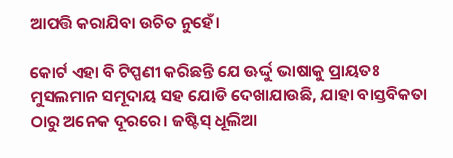ଆପତ୍ତି କରାଯିବା ଉଚିତ ନୁହେଁ।

କୋର୍ଟ ଏହା ବି ଟିପ୍ପଣୀ କରିଛନ୍ତି ଯେ ଊର୍ଦ୍ଦୁ ଭାଷାକୁ ପ୍ରାୟତଃ ମୁସଲମାନ ସମୂଦାୟ ସହ ଯୋଡି ଦେଖାଯାଉଛି, ଯାହା ବାସ୍ତବିକତା ଠାରୁ ଅନେକ ଦୂରରେ। ଜଷ୍ଟିସ୍ ଧୂଲିଆ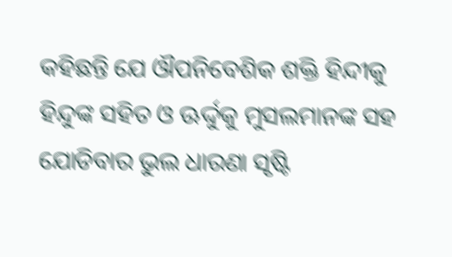କହିଛନ୍ତି ଯେ ଔପନିବେଶିକ ଶକ୍ତି ହିନ୍ଦୀକୁ ହିନ୍ଦୁଙ୍କ ସହିତ ଓ ଊର୍ଦ୍ଦୁକୁ ମୁସଲମାନଙ୍କ ସହ ଯୋଡିବାର ଭୁଲ ଧାରଣା ସୃଷ୍ଟି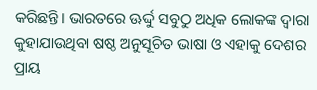କରିଛନ୍ତି। ଭାରତରେ ଊର୍ଦ୍ଦୁ ସବୁଠୁ ଅଧିକ ଲୋକଙ୍କ ଦ୍ୱାରା କୁହାଯାଉଥିବା ଷଷ୍ଠ ଅନୁସୂଚିତ ଭାଷା ଓ ଏହାକୁ ଦେଶର ପ୍ରାୟ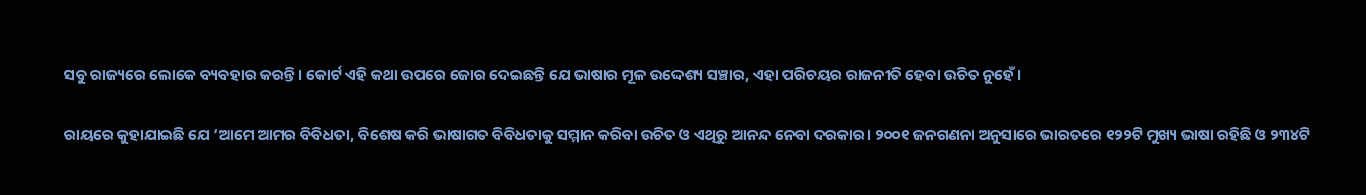ସବୁ ରାଜ୍ୟରେ ଲୋକେ ବ୍ୟବହାର କରନ୍ତି। କୋର୍ଟ ଏହି କଥା ଉପରେ ଜୋର ଦେଇଛନ୍ତି ଯେ ଭାଷାର ମୂଳ ଉଦ୍ଦେଶ୍ୟ ସଞ୍ଚାର, ଏହା ପରିଚୟର ରାଜନୀତି ହେବା ଉଚିତ ନୁହେଁ।

ରାୟରେ କୁହାଯାଇଛି ଯେ ‘ଆମେ ଆମର ବିବିଧତା, ବିଶେଷ କରି ଭାଷାଗତ ବିବିଧତାକୁ ସମ୍ମାନ କରିବା ଉଚିତ ଓ ଏଥିରୁ ଆନନ୍ଦ ନେବା ଦରକାର। ୨୦୦୧ ଜନଗଣନା ଅନୁସାରେ ଭାରତରେ ୧୨୨ଟି ମୁଖ୍ୟ ଭାଷା ରହିଛି ଓ ୨୩୪ଟି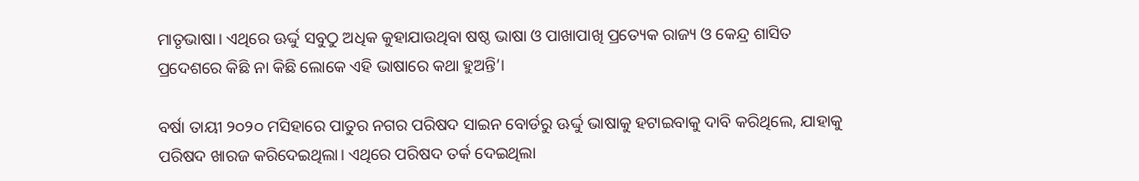ମାତୃଭାଷା। ଏଥିରେ ଊର୍ଦ୍ଦୁ ସବୁଠୁ ଅଧିକ କୁହାଯାଉଥିବା ଷଷ୍ଠ ଭାଷା ଓ ପାଖାପାଖି ପ୍ରତ୍ୟେକ ରାଜ୍ୟ ଓ କେନ୍ଦ୍ର ଶାସିତ ପ୍ରଦେଶରେ କିଛି ନା କିଛି ଲୋକେ ଏହି ଭାଷାରେ କଥା ହୁଅନ୍ତି’।

ବର୍ଷା ତାୟୀ ୨୦୨୦ ମସିହାରେ ପାତୁର ନଗର ପରିଷଦ ସାଇନ ବୋର୍ଡରୁ ଊର୍ଦ୍ଦୁ ଭାଷାକୁ ହଟାଇବାକୁ ଦାବି କରିଥିଲେ, ଯାହାକୁ ପରିଷଦ ଖାରଜ କରିଦେଇଥିଲା। ଏଥିରେ ପରିଷଦ ତର୍କ ଦେଇଥିଲା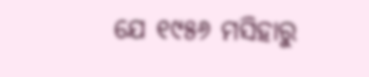ଯେ ୧୯୫୬ ମସିହାରୁ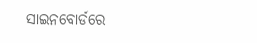ସାଇନବୋର୍ଡରେ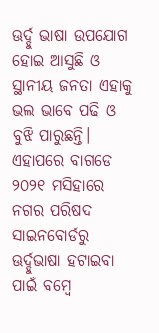ଊର୍ଦ୍ଦୁ ଭାଷା ଉପଯୋଗ ହୋଇ ଆସୁଛି ଓ ସ୍ଥାନୀୟ ଜନତା ଏହାକୁ ଭଲ ଭାବେ ପଢି ଓ ବୁଝି ପାରୁଛନ୍ତି। ଏହାପରେ ବାଗଡେ ୨୦୨୧ ମସିହାରେ ନଗର ପରିଷଦ ସାଇନବୋର୍ଡରୁ ଊର୍ଦ୍ଦୁଭାଷା ହଟାଇବା ପାଇଁ ବମ୍ବେ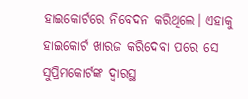ହାଇକୋର୍ଟରେ ନିବେଦନ କରିଥିଲେ। ଏହାକୁ ହାଇକୋର୍ଟ ଖାରଜ କରିଦେବା ପରେ ସେ ସୁପ୍ରିମକୋର୍ଟଙ୍କ ଦ୍ୱାରସ୍ଥ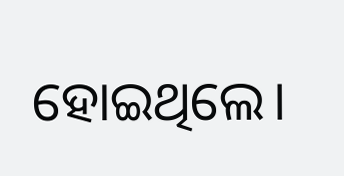ହୋଇଥିଲେ।